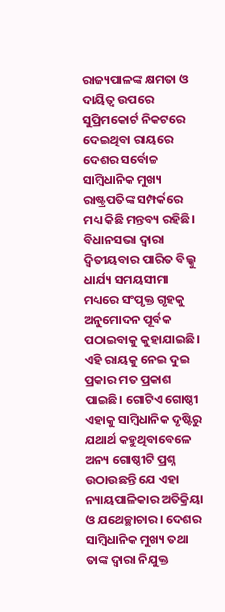ରାଜ୍ୟପାଳଙ୍କ କ୍ଷମତା ଓ ଦାୟିତ୍ବ ଉପରେ ସୁପ୍ରିମକୋର୍ଟ ନିକଟରେ ଦେଇଥିବା ରାୟରେ ଦେଶର ସର୍ବୋଚ୍ଚ ସାମ୍ବିଧାନିକ ମୁଖ୍ୟ ରାଷ୍ଟ୍ରପତିଙ୍କ ସମ୍ପର୍କରେ ମଧ୍ୟ କିଛି ମନ୍ତବ୍ୟ ରହିଛି। ବିଧାନସଭା ଦ୍ବାରା ଦ୍ବିତୀୟବାର ପାରିତ ବିଲ୍କୁ ଧାର୍ଯ୍ୟ ସମୟସୀମା ମଧ୍ୟରେ ସଂପୃକ୍ତ ଗୃହକୁ ଅନୁମୋଦନ ପୂର୍ବକ ପଠାଇବାକୁ କୁହାଯାଇଛି। ଏହି ରାୟକୁ ନେଇ ଦୁଇ ପ୍ରକାର ମତ ପ୍ରକାଶ ପାଇଛି। ଗୋଟିଏ ଗୋଷ୍ଠୀ ଏହାକୁ ସାମ୍ବିଧାନିକ ଦୃଷ୍ଟିରୁ ଯଥାର୍ଥ କହୁଥିବାବେଳେ ଅନ୍ୟ ଗୋଷ୍ଠୀଟି ପ୍ରଶ୍ନ ଉଠାଉଛନ୍ତି ଯେ ଏହା ନ୍ୟାୟପାଳିକାର ଅତିକ୍ରିୟା ଓ ଯଥେଚ୍ଛାଚାର। ଦେଶର ସାମ୍ବିଧାନିକ ମୁଖ୍ୟ ତଥା ତାଙ୍କ ଦ୍ବାରା ନିଯୁକ୍ତ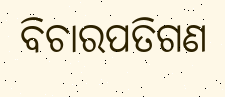ବିଚାରପତିଗଣ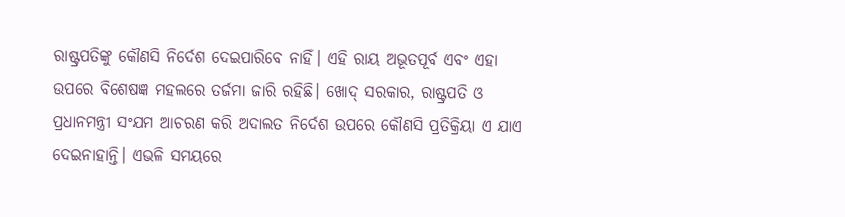ରାଷ୍ଟ୍ରପତିଙ୍କୁ କୌଣସି ନିର୍ଦେଶ ଦେଇପାରିବେ ନାହିଁ। ଏହି ରାୟ ଅଭୂତପୂର୍ବ ଏବଂ ଏହା ଉପରେ ବିଶେଷଜ୍ଞ ମହଲରେ ତର୍ଜମା ଜାରି ରହିଛି। ଖୋଦ୍ ସରକାର, ରାଷ୍ଟ୍ରପତି ଓ ପ୍ରଧାନମନ୍ତ୍ରୀ ସଂଯମ ଆଚରଣ କରି ଅଦାଲତ ନିର୍ଦେଶ ଉପରେ କୌଣସି ପ୍ରତିକ୍ରିୟା ଏ ଯାଏ ଦେଇନାହାନ୍ତି। ଏଭଳି ସମୟରେ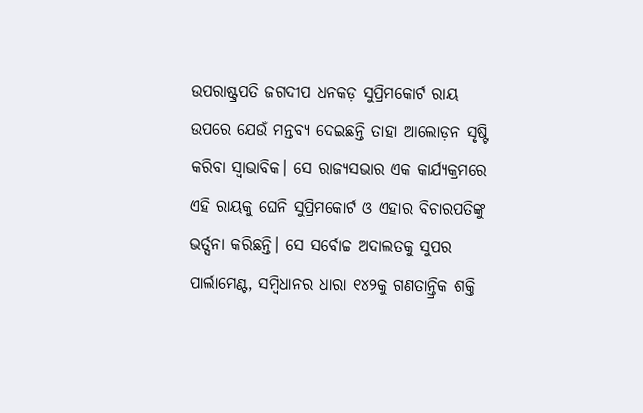ଉପରାଷ୍ଟ୍ରପତି ଜଗଦୀପ ଧନକଡ଼ ସୁପ୍ରିମକୋର୍ଟ ରାୟ ଉପରେ ଯେଉଁ ମନ୍ତବ୍ୟ ଦେଇଛନ୍ତି ତାହା ଆଲୋଡ଼ନ ସୃଷ୍ଟି କରିବା ସ୍ବାଭାବିକ। ସେ ରାଜ୍ୟସଭାର ଏକ କାର୍ଯ୍ୟକ୍ରମରେ ଏହି ରାୟକୁ ଘେନି ସୁପ୍ରିମକୋର୍ଟ ଓ ଏହାର ବିଚାରପତିଙ୍କୁ ଭର୍ତ୍ସନା କରିଛନ୍ତି। ସେ ସର୍ବୋଚ୍ଚ ଅଦାଲତକୁ ସୁପର ପାର୍ଲାମେଣ୍ଟ, ସମ୍ବିଧାନର ଧାରା ୧୪୨କୁ ଗଣତାନ୍ତ୍ରିକ ଶକ୍ତି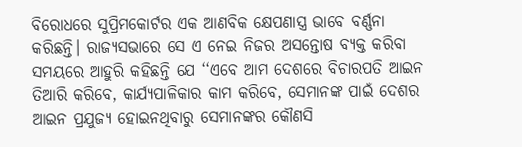ବିରୋଧରେ ସୁପ୍ରିମକୋର୍ଟର ଏକ ଆଣବିକ କ୍ଷେପଣାସ୍ତ୍ର ଭାବେ ବର୍ଣ୍ଣନା କରିଛନ୍ତି। ରାଜ୍ୟସଭାରେ ସେ ଏ ନେଇ ନିଜର ଅସନ୍ତୋଷ ବ୍ୟକ୍ତ କରିବା ସମୟରେ ଆହୁରି କହିଛନ୍ତି ଯେ ‘‘ଏବେ ଆମ ଦେଶରେ ବିଚାରପତି ଆଇନ ତିଆରି କରିବେ, କାର୍ଯ୍ୟପାଳିକାର କାମ କରିବେ, ସେମାନଙ୍କ ପାଇଁ ଦେଶର ଆଇନ ପ୍ରଯୁଜ୍ୟ ହୋଇନଥିବାରୁ ସେମାନଙ୍କର କୌଣସି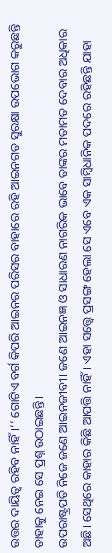ଉତ୍ତର ଦାୟିତ୍ବ ରହିବ ନାହିଁ।’’ ଗୋଟିଏ ବର୍ଗ କିପରି ଆଇନର ପରିସର ବାହାରେ ରହି ଆଇନଗତ ସୁରକ୍ଷା ଉପଭୋଗ କରୁଛନ୍ତି ତାହାକୁ ନେଇ ସେ ପ୍ରଶ୍ନ ଉଠାଇଛନ୍ତି।
ଉପରାଷ୍ଟ୍ରପତି ନିଜେ ଜଣେ ଆଇନଜୀବୀ। ଜଣେ ଆଇନଜ୍ଞ ଓ ସାଧାରଣ ନାଗରିକ ଭାବେ ତାଙ୍କର ମତାମତ ଦେବାର ଅଧିକାର ଅଛି। ସେଥିରେ କାହାର କିଛି ଆପତ୍ତି ନାହିଁ। ଏହା ସତ୍ତ୍ବେ ପ୍ରସଙ୍ଗ ହେଲା ସେ ଏବେ ଏକ ସାମ୍ବିଧାନିକ ପଦରେ ରହିଛନ୍ତି ଯାହା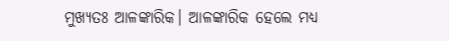ମୁଖ୍ୟତଃ ଆଳଙ୍କାରିକ। ଆଳଙ୍କାରିକ ହେଲେ ମଧ୍ୟ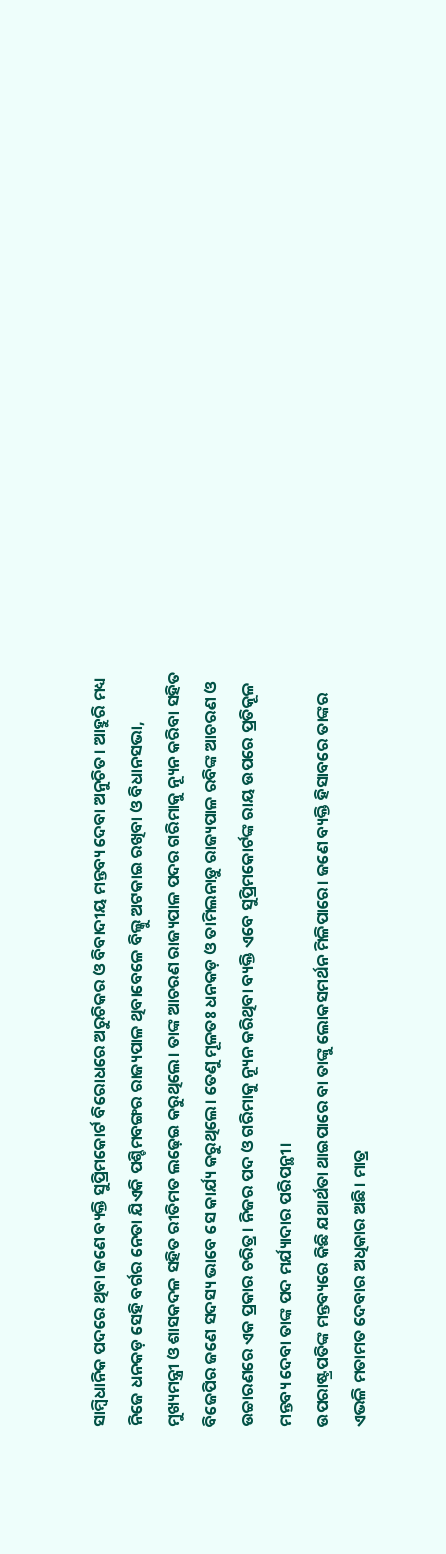ସାମ୍ବିଧାନିକ ପଦରେ ଥିବା ଜଣେ ବ୍ୟକ୍ତି ସୁପ୍ରିମକୋର୍ଟ ବିରୋଧରେ ଅରୁଚିକର ଓ ବିବାଦୀୟ ମନ୍ତବ୍ୟ ଦେବା ଅନୁଚିତ। ଆହୁରି ମଧ୍ୟ ନିଜେ ଧନକଡ଼ ସେହି ବର୍ଗର ନେତା ଯିଏକି ପଶ୍ଚିମବଙ୍ଗର ରାଜ୍ୟପାଳ ଥିବାବେଳେ ବିଲ୍କୁ ଅଟକାଇ ରଖିବା ଓ ବିଧାନସଭା, ମୁଖ୍ୟମନ୍ତ୍ରୀ ଓ ଶାସକଦଳ ସହିତ ରୀତିମତ ଲଢ଼େଇ କରୁଥିଲେ। ତାଙ୍କ ଆଚରଣ ରାଜ୍ୟପାଳ ପଦର ଗରିମାକୁ ନ୍ୟୂନ କରିବା ସହିତ ବିଜେପିର ଜଣେ ସଦସ୍ୟ ଭାବେ ସେ କାର୍ଯ୍ୟ କରୁଥିଲେ। ତେଣୁ ମୂଳତଃ ଧନକଡ଼ ଓ ତାମିଲନାଡ଼ୁ ରାଜ୍ୟପାଳ ରବିଙ୍କ ଆଚରଣ ଓ ଉଚ୍ଚାରଣରେ ଏକ ପ୍ରକାର ଚରିତ୍ର। ନିଜର ପଦ ଓ ଗରିମାକୁ ନ୍ୟୂନ କରିଥିବା ବ୍ୟକ୍ତି ଏବେ ସୁପ୍ରିମକୋର୍ଟଙ୍କ ରାୟ ଉପରେ ପ୍ରତିକୂଳ ମନ୍ତବ୍ୟ ଦେବା ତାଙ୍କ ପଦ ମର୍ଯ୍ୟାଦାର ପରିପନ୍ଥୀ।
ଉପରାଷ୍ଟ୍ରପତିଙ୍କ ମନ୍ତବ୍ୟରେ କିଛି ଯଥାର୍ଥତା ଥାଇପାରେ ବା ତାଙ୍କୁ ଲୋକସମର୍ଥନ ମିଳିପାରେ। ଜଣେ ବ୍ୟକ୍ତି ହିସାବରେ ତାଙ୍କର ଏଭଳି ମତାମତ ଦେବାର ଅଧିକାର ଅଛି। ମାତ୍ର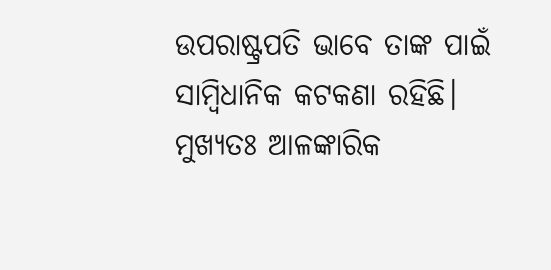ଉପରାଷ୍ଟ୍ରପତି ଭାବେ ତାଙ୍କ ପାଇଁ ସାମ୍ବିଧାନିକ କଟକଣା ରହିଛି। ମୁଖ୍ୟତଃ ଆଳଙ୍କାରିକ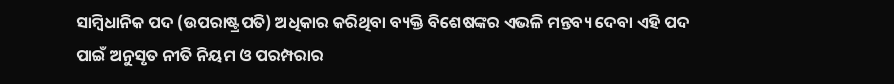ସାମ୍ବିଧାନିକ ପଦ (ଉପରାଷ୍ଟ୍ରପତି) ଅଧିକାର କରିଥିବା ବ୍ୟକ୍ତି ବିଶେଷଙ୍କର ଏଭଳି ମନ୍ତବ୍ୟ ଦେବା ଏହି ପଦ ପାଇଁ ଅନୁସୃତ ନୀତି ନିୟମ ଓ ପରମ୍ପରାର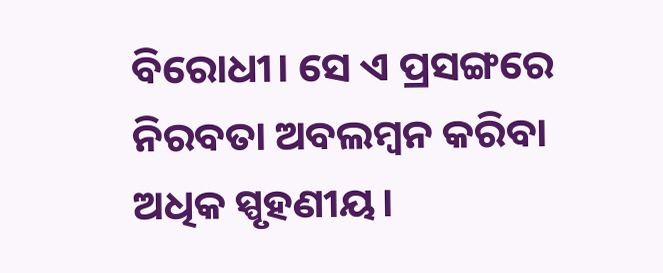ବିରୋଧୀ। ସେ ଏ ପ୍ରସଙ୍ଗରେ ନିରବତା ଅବଲମ୍ବନ କରିବା ଅଧିକ ସ୍ପୃହଣୀୟ।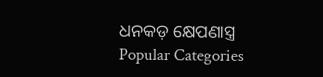ଧନକଡ଼ କ୍ଷେପଣାସ୍ତ୍ର
Popular Categories